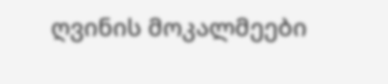ღვინის მოკალმეები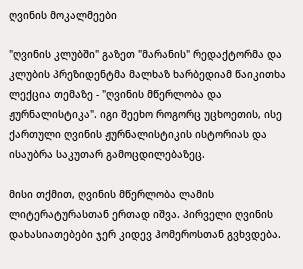ღვინის მოკალმეები

"ღვინის კლუბში" გაზეთ "მარანის" რედაქტორმა და კლუბის პრეზიდენტმა მალხაზ ხარბედიამ წაიკითხა ლექცია თემაზე - "ღვინის მწერლობა და ჟურნალისტიკა". იგი შეეხო როგორც უცხოეთის, ისე ქართული ღვინის ჟურნალისტიკის ისტორიას და ისაუბრა საკუთარ გამოცდილებაზეც.

მისი თქმით, ღვინის მწერლობა ლამის ლიტერატურასთან ერთად იშვა. პირველი ღვინის დახასიათებები ჯერ კიდევ ჰომეროსთან გვხვდება.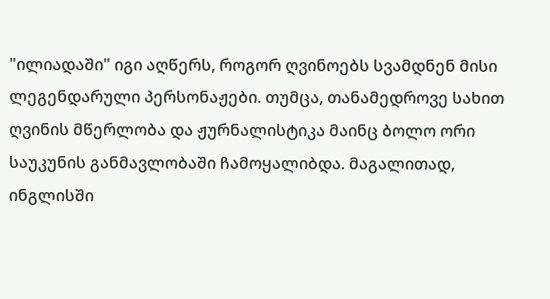"ილიადაში" იგი აღწერს, როგორ ღვინოებს სვამდნენ მისი ლეგენდარული პერსონაჟები. თუმცა, თანამედროვე სახით ღვინის მწერლობა და ჟურნალისტიკა მაინც ბოლო ორი საუკუნის განმავლობაში ჩამოყალიბდა. მაგალითად, ინგლისში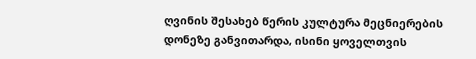ღვინის შესახებ წერის კულტურა მეცნიერების დონეზე განვითარდა, ისინი ყოველთვის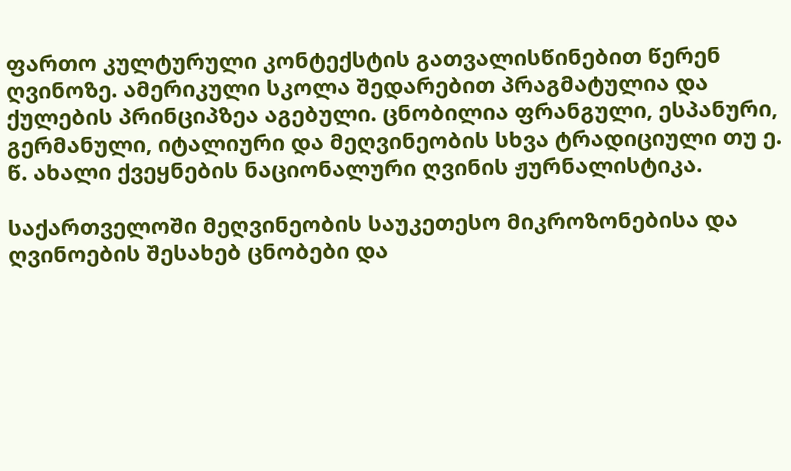ფართო კულტურული კონტექსტის გათვალისწინებით წერენ ღვინოზე. ამერიკული სკოლა შედარებით პრაგმატულია და ქულების პრინციპზეა აგებული. ცნობილია ფრანგული, ესპანური, გერმანული, იტალიური და მეღვინეობის სხვა ტრადიციული თუ ე. წ. ახალი ქვეყნების ნაციონალური ღვინის ჟურნალისტიკა.

საქართველოში მეღვინეობის საუკეთესო მიკროზონებისა და ღვინოების შესახებ ცნობები და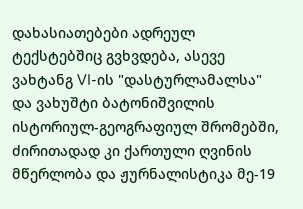დახასიათებები ადრეულ ტექსტებშიც გვხვდება, ასევე ვახტანგ VI-ის "დასტურლამალსა" და ვახუშტი ბატონიშვილის ისტორიულ-გეოგრაფიულ შრომებში, ძირითადად კი ქართული ღვინის მწერლობა და ჟურნალისტიკა მე-19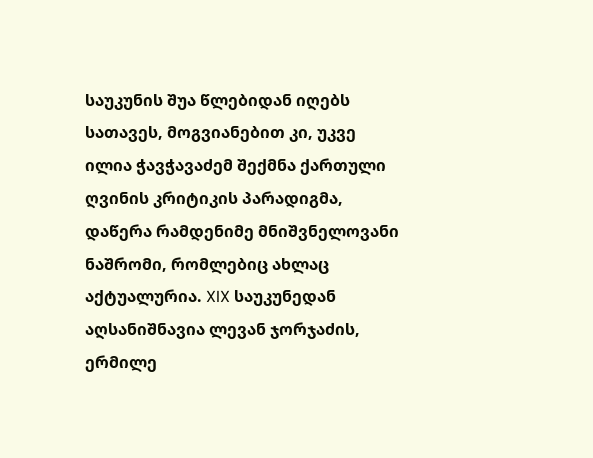საუკუნის შუა წლებიდან იღებს სათავეს, მოგვიანებით კი, უკვე ილია ჭავჭავაძემ შექმნა ქართული ღვინის კრიტიკის პარადიგმა, დაწერა რამდენიმე მნიშვნელოვანი ნაშრომი, რომლებიც ახლაც აქტუალურია. XIX საუკუნედან აღსანიშნავია ლევან ჯორჯაძის, ერმილე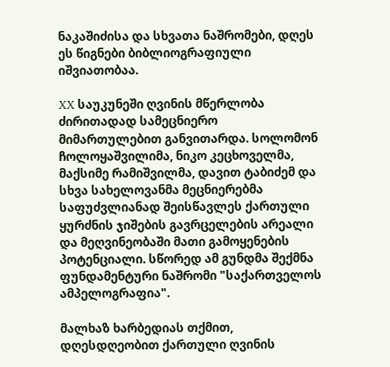ნაკაშიძისა და სხვათა ნაშრომები, დღეს ეს წიგნები ბიბლიოგრაფიული იშვიათობაა.

XX საუკუნეში ღვინის მწერლობა ძირითადად სამეცნიერო მიმართულებით განვითარდა. სოლომონ ჩოლოყაშვილიმა, ნიკო კეცხოველმა, მაქსიმე რამიშვილმა, დავით ტაბიძემ და სხვა სახელოვანმა მეცნიერებმა საფუძვლიანად შეისწავლეს ქართული ყურძნის ჯიშების გავრცელების არეალი და მეღვინეობაში მათი გამოყენების პოტენციალი. სწორედ ამ გუნდმა შექმნა ფუნდამენტური ნაშრომი "საქართველოს ამპელოგრაფია".

მალხაზ ხარბედიას თქმით, დღესდღეობით ქართული ღვინის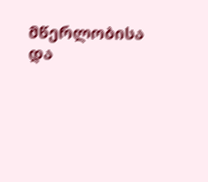მწერლობისა და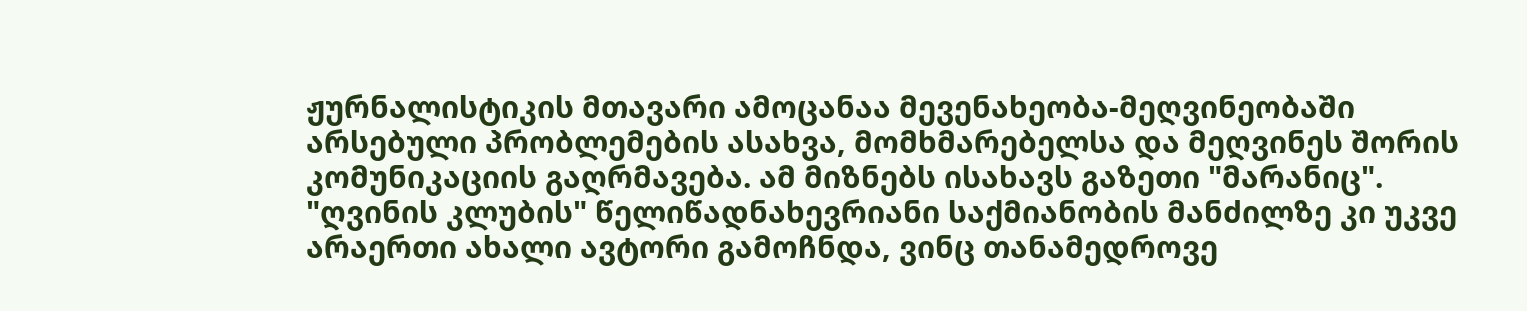ჟურნალისტიკის მთავარი ამოცანაა მევენახეობა-მეღვინეობაში არსებული პრობლემების ასახვა, მომხმარებელსა და მეღვინეს შორის კომუნიკაციის გაღრმავება. ამ მიზნებს ისახავს გაზეთი "მარანიც". "ღვინის კლუბის" წელიწადნახევრიანი საქმიანობის მანძილზე კი უკვე არაერთი ახალი ავტორი გამოჩნდა, ვინც თანამედროვე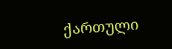ქართული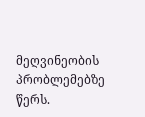მეღვინეობის პრობლემებზე წერს.